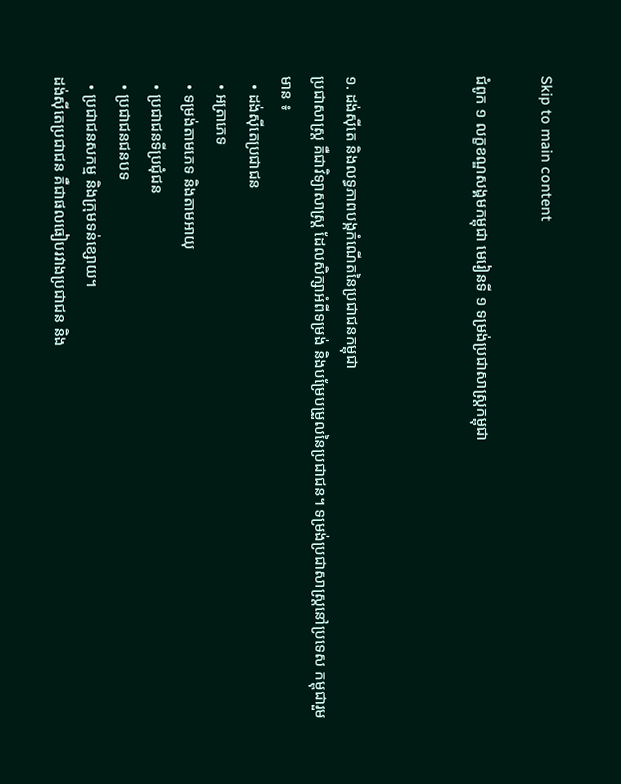Skip to main content

ជំពូក ១ លក្ខខណ្ឌសង្គមកម្ពុជា មេរៀនទី ១ ទម្រង់ប្រជាសាស្រ្តកម្ពុជា



១. ដង់ស៊ីតេ និងលទ្ធភាពបង្កកំណើតនៃប្រជាជនកម្ពុជា
ប្រជាសាស្រ្ត គឺជាវិទ្យាសាស្រ្ត ដែលសិក្សាអំពីទម្រង់ និងបម្រែបម្រួលនៃប្រជាជន។ ទម្រង់ប្រជាសាស្រ្តនៅប្រទេស កម្ពុជារួមមាន ៖
  • ដង់ស៊ីតេប្រជាជន
  • អត្រាភេទ
  • ទម្រង់តាមភេទ និងតាមអាយុ
  • ប្រជាជនទីប្រជុំជន
  • ប្រជាជនជនបទ
  • ប្រជាជនសកម្ម និងក្រុមទន់ខ្សោយ។
ដង់ស៊ីតេប្រជាជន គឺជាផលធៀបរវាងប្រជាជន និង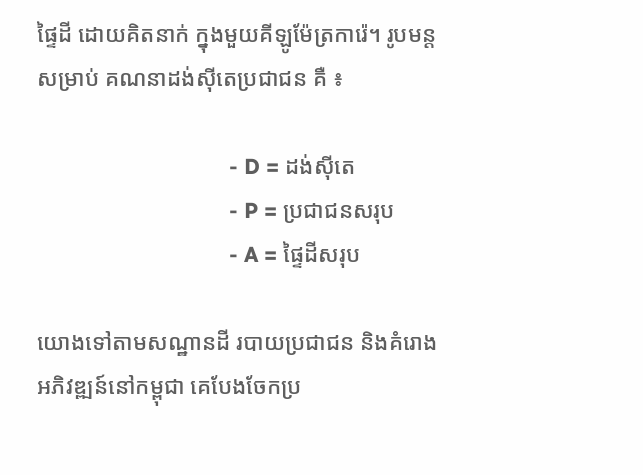ផ្ទៃដី ដោយគិតនាក់ ក្នុងមួយគីឡូម៉ែត្រការ៉េ។ រូបមន្ត សម្រាប់ គណនាដង់ស៊ីតេប្រជាជន គឺ ៖

                                - D = ដង់ស៊ីតេ
                                - P = ប្រជាជនសរុប
                                - A = ផ្ទៃដីសរុប

យោងទៅតាមសណ្ឋានដី របាយប្រជាជន និងគំរោងអភិវឌ្ឍន៍នៅកម្ពុជា គេបែងចែកប្រ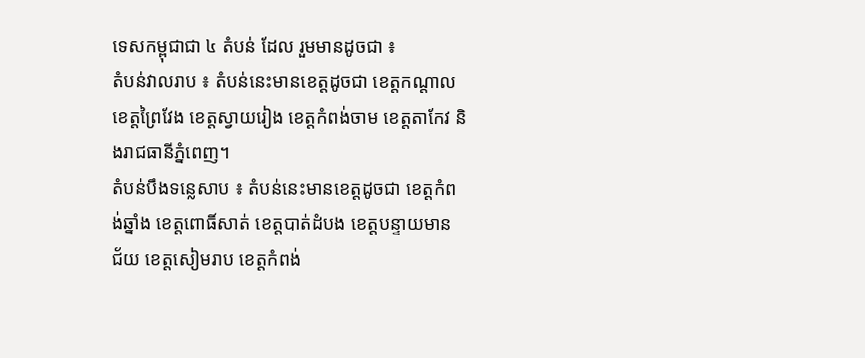ទេសកម្ពុជាជា ៤ តំបន់ ដែល រួមមានដូចជា ៖
តំបន់វាលរាប ៖ តំបន់នេះមានខេត្តដូចជា ខេត្តកណ្តាល ខេត្តព្រៃវែង ខេត្តស្វាយរៀង ខេត្តកំពង់ចាម ខេត្តតាកែវ និងរាជធានីភ្នំពេញ។
តំបន់បឹងទន្លេសាប ៖ តំបន់នេះមានខេត្តដូចជា ខេត្តកំពង់ឆ្នាំង ខេត្តពោធិ៍សាត់ ខេត្តបាត់ដំបង ខេត្តបន្ទាយមាន ជ័យ ខេត្តសៀមរាប ខេត្តកំពង់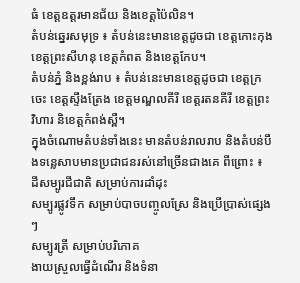ធំ ខេត្តឧត្តរមានជ័យ និងខេត្តប៉ៃលិន។
តំបន់ឆ្នេរសមុទ្រ ៖ តំបន់នេះមានខេត្តដូចជា ខេត្តកោះកុង ខេត្តព្រះសីហនុ ខេត្តកំពត និងខេត្តកែប។
តំបន់ភ្នំ និងខ្ពង់រាប ៖ តំបន់នេះមានខេត្តដូចជា ខេត្តក្រចេះ ខេត្តស្ទឹងត្រែង ខេត្តមណ្ឌលគីរី ខេត្តរតនគីរី ខេត្តព្រះ វិហារ និខេត្តកំពង់ស្ពឺ។
ក្នុងចំណោមតំបន់ទាំងនេះ មានតំបន់រាលរាប និងតំបន់បឹងទន្លេសាបមានប្រជាជនរស់នៅច្រើនជាងគេ ពីព្រោះ ៖
ដីសម្បូរជីជាតិ សម្រាប់ការដាំដុះ
សម្បូរផ្លូវទឹក សម្រាប់បាចបញ្ចូលស្រែ និងប្រើប្រាស់ផ្សេងៗ
សម្បូរត្រី សម្រាប់បរិភោគ
ងាយស្រួលធ្វើដំណើរ និងទំនា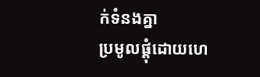ក់ទំនងគ្នា
ប្រមូលផ្តុំដោយហេ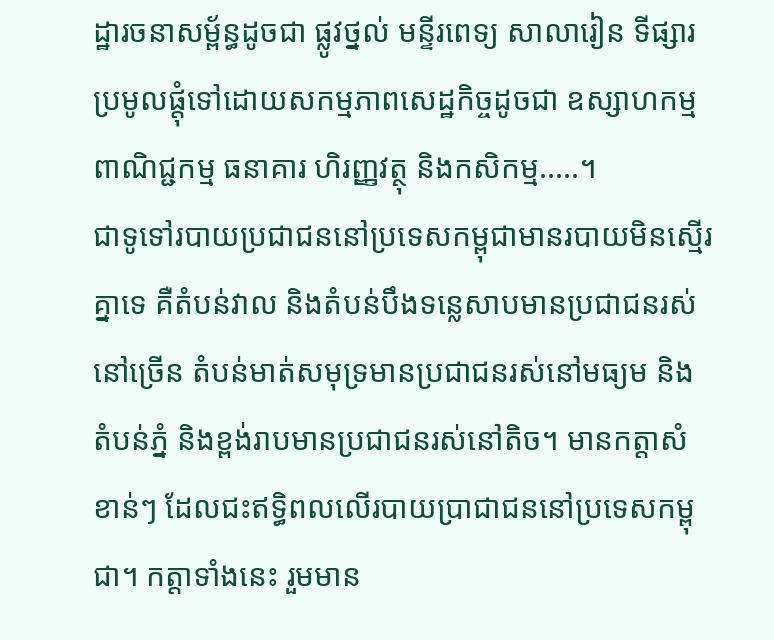ដ្ឋារចនាសម្ព័ន្ធដូចជា ផ្លូវថ្នល់ មន្ទីរពេទ្យ សាលារៀន ទីផ្សារ
ប្រមូលផ្តុំទៅដោយសកម្មភាពសេដ្ឋកិច្ចដូចជា ឧស្សាហកម្ម ពាណិជ្ជកម្ម ធនាគារ ហិរញ្ញវត្ថុ និងកសិកម្ម.....។
ជាទូទៅរបាយប្រជាជននៅប្រទេសកម្ពុជាមានរបាយមិនស្មើរគ្នាទេ គឺតំបន់វាល និងតំបន់បឹងទន្លេសាបមានប្រជាជនរស់នៅច្រើន តំបន់មាត់សមុទ្រមានប្រជាជនរស់នៅមធ្យម និងតំបន់ភ្នំ និងខ្ពង់រាបមានប្រជាជនរស់នៅតិច។ មានកត្តាសំខាន់ៗ ដែលជះឥទ្ធិពលលើរបាយប្រាជាជននៅប្រទេសកម្ពុជា។ កត្តាទាំងនេះ រួមមាន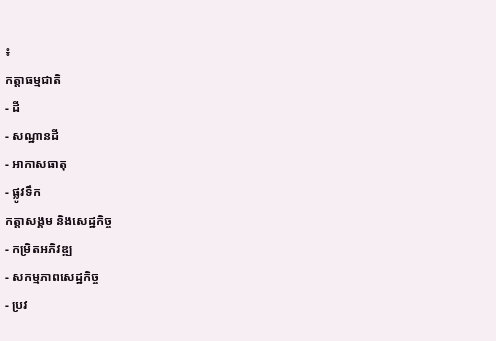៖
កត្តាធម្មជាតិ
- ដី
- សណ្ឋានដី
- អាកាសធាតុ
- ផ្លូវទឹក
កត្តាសង្គម និងសេដ្ឋកិច្ច
- កម្រិតអភិវឌ្ឍ
- សកម្មភាពសេដ្ឋកិច្ច
- ប្រវ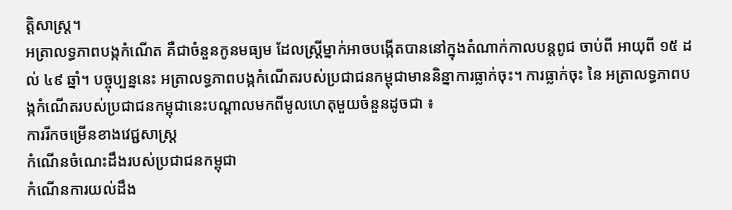ត្តិសាស្រ្ត។
អត្រាលទ្ធភាពបង្កកំណើត គឺជាចំនួនកូនមធ្យម ដែលស្រ្តីម្នាក់អាចបង្កើតបាននៅក្នុងតំណាក់កាលបន្តពូជ ចាប់ពី អាយុពី ១៥ ដល់ ៤៩ ឆ្នាំ។ បច្ចុប្បន្ននេះ អត្រាលទ្ធភាពបង្កកំណើតរបស់ប្រជាជនកម្ពុជាមាននិន្នាការធ្លាក់ចុះ។ ការធ្លាក់ចុះ នៃ អត្រាលទ្ធភាពបង្កកំណើតរបស់ប្រជាជនកម្ពុជានេះបណ្តាលមកពីមូលហេតុមួយចំនួនដូចជា ៖
ការរីកចម្រើនខាងវេជ្ជសាស្រ្ត
កំណើនចំណេះដឹងរបស់ប្រជាជនកម្ពុជា
កំណើនការយល់ដឹង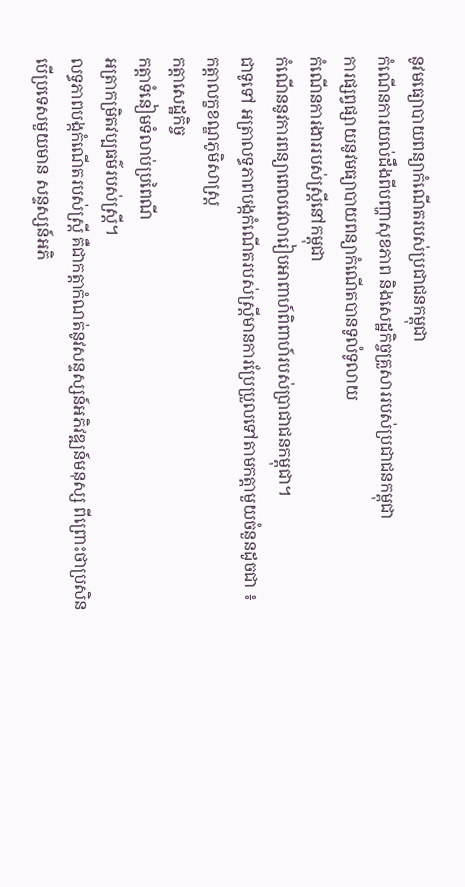នូវមធ្យោបាយពន្យាកំណើតរបស់ប្រជាជនកម្ពុជា
កំណើនការយល់ដឹងពីបញ្ហាសុខភាព និងសេដ្ឋកិច្ចគ្រួសាររបស់ប្រជាជនកម្ពុជា
ការផ្សព្វផ្សាយនូវមធ្យាបាយពន្យាកំណើតបានទូលំទូលាយ
កំណើនការងាររបស់ស្ត្រីនៅកម្ពុជា
កំណើននូវការពន្យាពេលវេលារៀបអាពាហ៍ពិពាហ៍របស់ប្រាជាជនកម្ពុជា។
ជាទូទៅ អត្រាលទ្ធភាពបង្កកំណើតរបស់ស្រ្តីមានការប្រែប្រួលទៅតាមកត្តាមួយចំនួនដូចជា ៖
កត្តាលក្ខខណ្ឌភូមិសាស្រ្ត
កត្តាសេដ្ឋកិច្ច
កត្តាទំនៀមទំលាប់ប្រពៃណី
អត្រាកម្រិតវប្បធម៌របស់ស្រ្តី។
លទ្ធភាពបង្កកំណើតរបស់ស្រ្តី គឺជាកត្តាកំណត់នូវសន្ទស្សន៍អភិវឌ្ឍន៍មនុស្ស ពីព្រោះថាប្រសិនបើប្រទេសមួយមាន សន្ទស្សន៍អភិ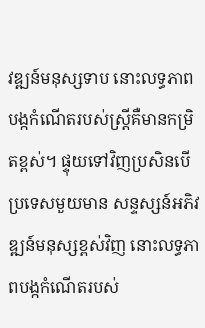វឌ្ឍន៍មនុស្សទាប នោះលទ្ធភាពបង្កកំណើតរបស់ស្រ្តីគឺមានកម្រិតខ្ពស់។ ផ្ទុយទៅវិញប្រសិនបើប្រទេសមួយមាន សន្ទស្សន៍អភិវឌ្ឍន៍មនុស្សខ្ពស់វិញ នោះលទ្ធភាពបង្កកំណើតរបស់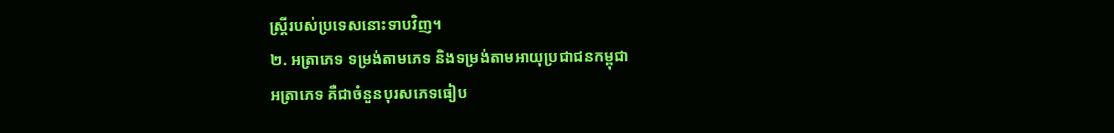ស្រ្តីរបស់ប្រទេសនោះទាបវិញ។
២. អត្រាភេទ ទម្រង់តាមភេទ និងទម្រង់តាមអាយុប្រជាជនកម្ពុជា
អត្រាភេទ គឺជាចំនួនបុរសភេទធៀប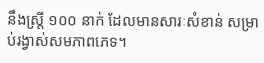នឹងស្រ្តី ១០០ នាក់ ដែលមានសារៈសំខាន់ សម្រាប់រង្វាស់សមភាពភេទ។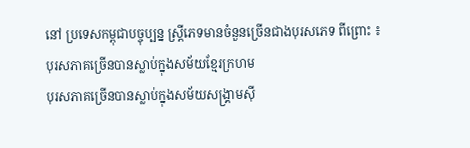នៅ ប្រទេសកម្ពុជាបច្ចុប្បន្ន ស្រ្តីភេទមានចំនួនច្រើនជាងបុរសភេទ ពីព្រោះ ៖
បុរសភាគច្រើនបានស្លាប់ក្នុងសម័យខ្មែរក្រហម
បុរសភាគច្រើនបានស្លាប់ក្នុងសម័យសង្រ្គាមស៊ី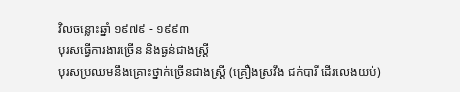វិលចន្លោះឆ្នាំ ១៩៧៩ - ១៩៩៣
បុរសធ្វើការងារច្រើន និងធ្ងន់ជាងស្រ្តី
បុរសប្រឈមនឹងគ្រោះថ្នាក់ច្រើនជាងស្រ្តី (គ្រឿងស្រវឹង ជក់បារី ដើរលេងយប់)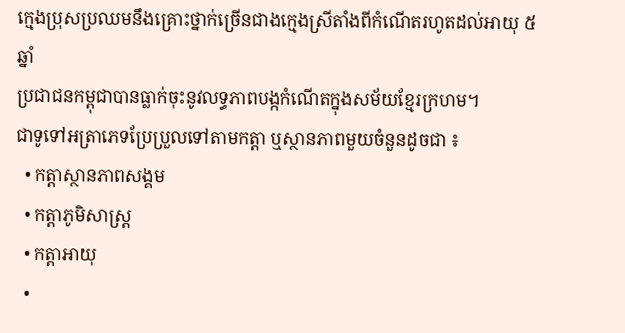ក្មេងប្រុសប្រឈមនឹងគ្រោះថ្នាក់ច្រើនជាងក្មេងស្រីតាំងពីកំណើតរហូតដល់អាយុ ៥ ឆ្នាំ
ប្រជាជនកម្ពុជាបានធ្លាក់ចុះនូវលទ្ធភាពបង្កកំណើតក្នុងសម័យខ្មែរក្រហម។
ជាទូទៅអត្រាភេទប្រែប្រួលទៅតាមកត្តា ឬស្ថានភាពមួយចំនួនដូចជា ៖
  • កត្តាស្ថានភាពសង្គម
  • កត្តាភូមិសាស្រ្ត
  • កត្តាអាយុ
  •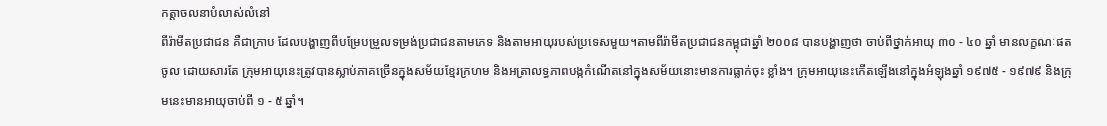កត្តាចលនាបំលាស់លំនៅ
ពីរ៉ាមីតប្រជាជន គឺជាក្រាប ដែលបង្ហាញពីបម្រែបម្រួលទម្រង់ប្រជាជនតាមភេទ និងតាមអាយុរបស់ប្រទេសមួយ។តាមពីរ៉ាមីតប្រជាជនកម្ពុជាឆ្នាំ ២០០៨ បានបង្ហាញថា ចាប់ពីថ្នាក់អាយុ ៣០ - ៤០ ឆ្នាំ មានលក្ខណៈផតចូល ដោយសារតែ ក្រុមអាយុនេះត្រូវបានស្លាប់ភាគច្រើនក្នុងសម័យខ្មែរក្រហម និងអត្រាលទ្ធភាពបង្កកំណើតនៅក្នុងសម័យនោះមានការធ្លាក់ចុះ ខ្លាំង។ ក្រុមអាយុនេះកើតឡើងនៅក្នុងអំឡុងឆ្នាំ ១៩៧៥ - ១៩៧៩ និងក្រុមនេះមានអាយុចាប់ពី ១ - ៥ ឆ្នាំ។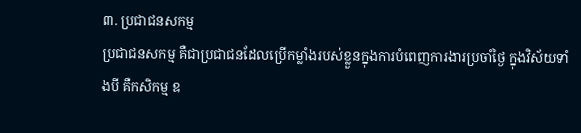៣. ប្រជាជនសកម្ម
ប្រជាជនសកម្ម គឺជាប្រជាជនដែលប្រើកម្លាំងរបស់ខ្លួនក្នុងការបំពេញការងារប្រចាំថ្ងៃ ក្នុងវិស័យទាំងបី គឺកសិកម្ម ឧ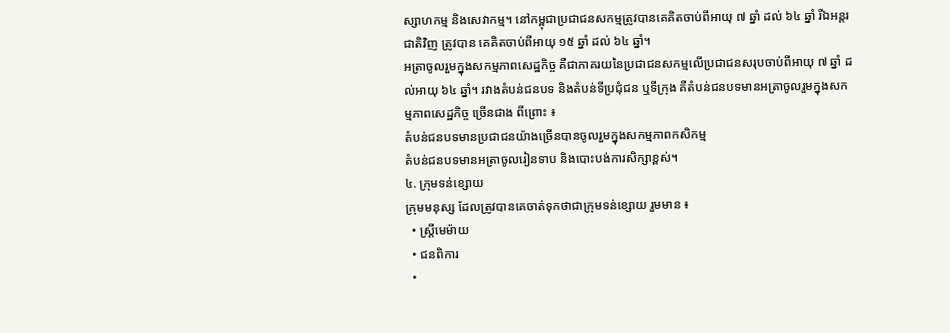ស្សាហកម្ម និងសេវាកម្ម។ នៅកម្ពុជាប្រជាជនសកម្មត្រូវបានគេគិតចាប់ពីអាយុ ៧ ឆ្នាំ ដល់ ៦៤ ឆ្នាំ រីឯអន្តរជាតិវិញ ត្រូវបាន គេគិតចាប់ពីអាយុ ១៥ ឆ្នាំ ដល់ ៦៤ ឆ្នាំ។
អត្រាចូលរួមក្នុងសកម្មភាពសេដ្ឋកិច្ច គឺជាភាគរយនៃប្រជាជនសកម្មលើប្រជាជនសរុបចាប់ពីអាយុ ៧ ឆ្នាំ ដល់អាយុ ៦៤ ឆ្នាំ។ រវាងតំបន់ជនបទ និងតំបន់ទីប្រជុំជន ឬទីក្រុង គឺតំបន់ជនបទមានអត្រាចូលរួមក្នុងសកម្មភាពសេដ្ឋកិច្ច ច្រើនជាង ពីព្រោះ ៖
តំបន់ជនបទមានប្រជាជនយ៉ាងច្រើនបានចូលរួមក្នុងសកម្មភាពកសិកម្ម
តំបន់ជនបទមានអត្រាចូលរៀនទាប និងបោះបង់ការសិក្សាខ្ពស់។
៤. ក្រុមទន់ខ្សោយ
ក្រុមមនុស្ស ដែលត្រូវបានគេចាត់ទុកថាជាក្រុមទន់ខ្សោយ រួមមាន ៖
  • ស្រ្តីមេម៉ាយ
  • ជនពិការ
  •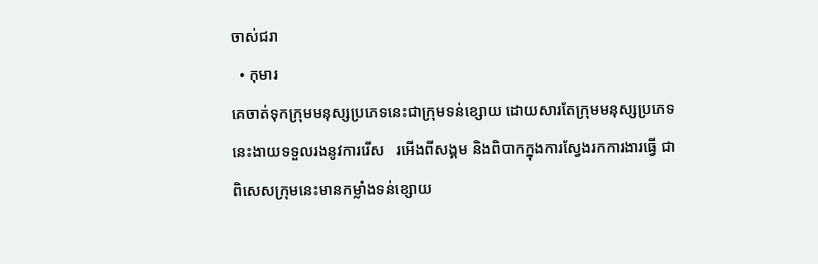ចាស់ជរា
  • កុមារ
គេចាត់ទុកក្រុមមនុស្សប្រភេទនេះជាក្រុមទន់ខ្សោយ ដោយសារតែក្រុមមនុស្សប្រភេទនេះងាយទទួលរងនូវការរើស   រអើងពីសង្គម និងពិបាកក្នុងការស្វែងរកការងារធ្វើ ជាពិសេសក្រុមនេះមានកម្លាំងទន់ខ្សោយ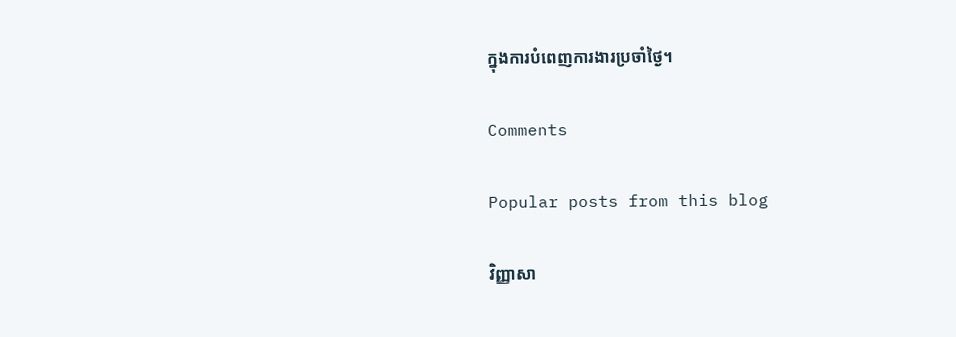ក្នុងការបំពេញការងារប្រចាំថ្ងៃ។

Comments

Popular posts from this blog

វិញ្ញាសា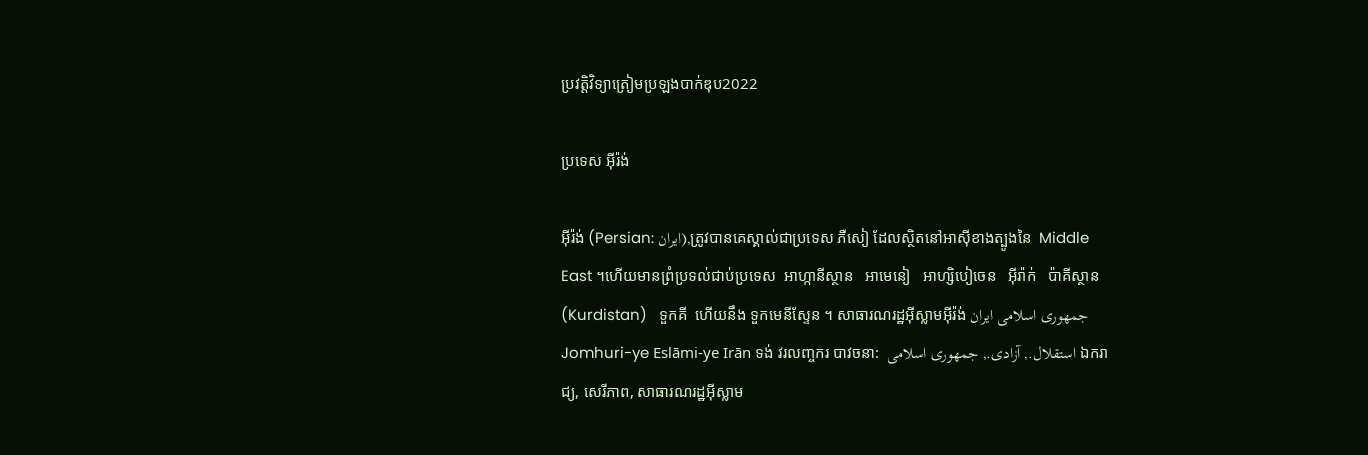ប្រវត្តិវិទ្យាត្រៀមប្រឡងបាក់ឌុប2022

ប្រទេស អ៊ីរ៉ង់

អ៊ីរ៉ង់ (Persian: ايران),ត្រូវបានគេស្គាល់ជាប្រទេស ភឺសៀ ដែលស្ថិតនៅអាស៊ីខាងត្បូងនៃ  Middle East ។ហើយមានព្រំប្រទល់ជាប់ប្រទេស  អាហ្កានីស្ថាន   អាមេនៀ   អាហ្សិបៀចេន   អ៊ីរ៉ាក់   ប៉ាគីស្ថាន   (Kurdistan)   ទួកគី  ហើយនឹង ទួកមេនីស្ទែន ។ សាធារណរដ្ឋអ៊ីស្លាមអ៊ីរ៉ង់ جمهوری اسلامی ایران Jomhuri-ye Eslāmi-ye Irān ទង់ វរលញ្ចករ បាវចនា:  استقلال., آزادی., جمهوری اسلامی ឯករាជ្យ, សេរីភាព, សាធារណរដ្ឋអ៊ីស្លាម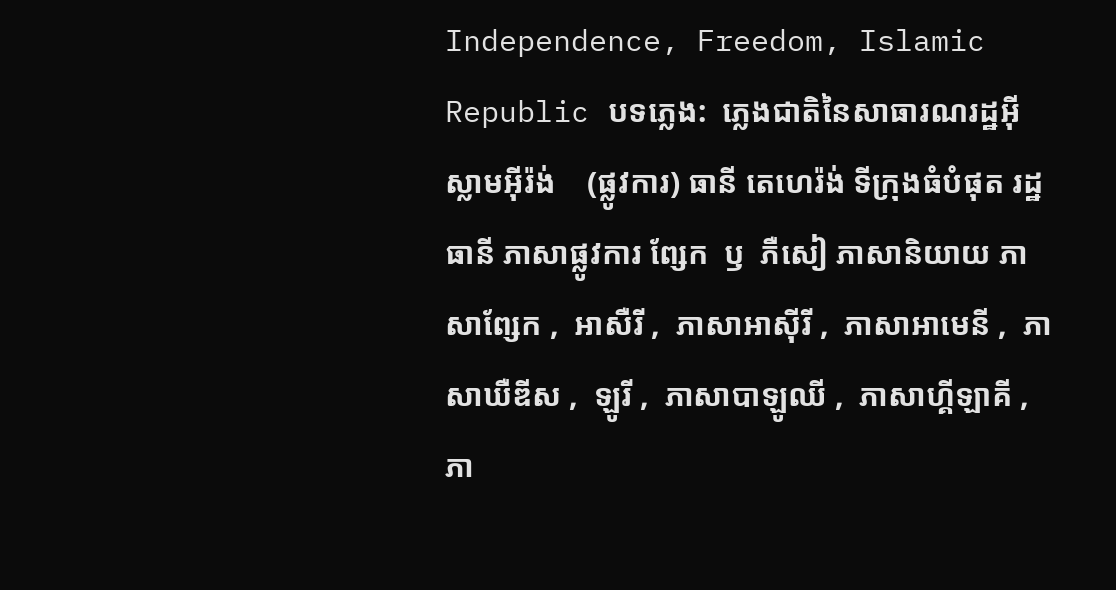Independence, Freedom, Islamic Republic បទភ្លេង:  ភ្លេងជាតិនៃសាធារណរដ្ឋអ៊ីស្លាមអ៊ីរ៉ង់    (ផ្លូវការ) ធានី តេហេរ៉ង់ ទីក្រុងធំបំផុត រដ្ឋធានី ភាសាផ្លូវការ ព្សែក  ឫ  ភឺសៀ ភាសានិយាយ ភាសាព្សែក ,  អាសឺរី ,  ភាសាអាស៊ីរី ,  ភាសាអាមេនី ,  ភាសាឃឺឌីស ,  ឡូរី ,  ភាសាបាឡូឈី ,  ភាសាហ្គីឡាគី ,  ភា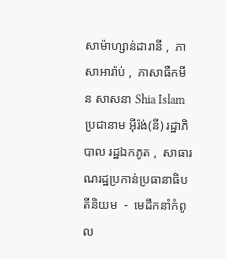សាម៉ាហ្សាន់ដារានី ,  ភាសាអារ៉ាប់ ,  ភាសាធឺកមីន សាសនា Shia Islam ប្រជានាម អ៊ីរ៉ង់(នី) រដ្ឋាភិបាល រដ្ឋឯកភូត ,  សាធារណរដ្ឋប្រកាន់ប្រធានាធិបតីនិយម  -  មេដឹកនាំកំពូល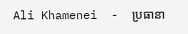Ali Khamenei  -  ប្រធានា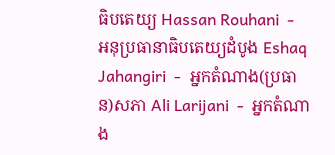ធិបតេយ្យ Hassan Rouhani  -  អនុប្រធានាធិបតេយ្យដំបូង Eshaq Jahangiri  -  អ្នកតំណាង(ប្រធាន)សភា Ali Larijani  -  អ្នកតំណាង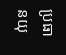ប្រធានយុ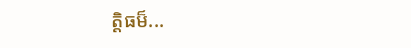ត្តិធម៏...